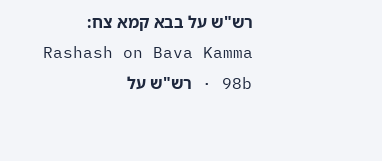רש"ש על בבא קמא צח:
Rashash on Bava Kamma 98b · רש"ש על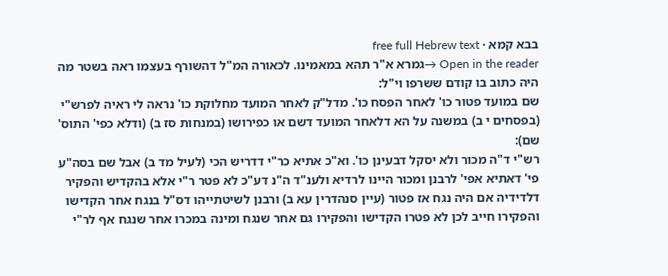בבא קמא · free full Hebrew text
Open in the reader →גמרא א"ר תהא במאמינו. לכאורה המ"ל דהשורף בעצמו ראה בשטר מה היה כתוב בו קודם ששרפו וי"ל:
שם במועד פטור כו' לאחר הפסח כו'. מדל"ק לאחר המועד מחלוקת כו' נראה לי ראיה לפרש"י (בפסחים י ב) במשנה על הא דלאחר המועד דשם או כפירושו (במנחות סז ב) (ודלא כפי' התוס' שם):
רש"י ד"ה מכור ולא יסקל דבעינן כו'. וא"כ אתיא כר"י דדריש הכי (לעיל מד ב) אבל שם בסה"ע פי' דאתיא אפי' לרבנן ומכור היינו לרדיא ולענ"ד ה"נ דע"כ לא פטר ר"י אלא בהקדיש והפקיר דלדידיה אם היה נגח אז פטור (עיין סנהדרין עא ב) ורבנן לשיטתייהו דס"ל בנגח אחר הקדישו והפקירו חייב לכן לא פטרו הקדישו והפקירו גם אחר שנגח ומינה במכרו אחר שנגח אף לר"י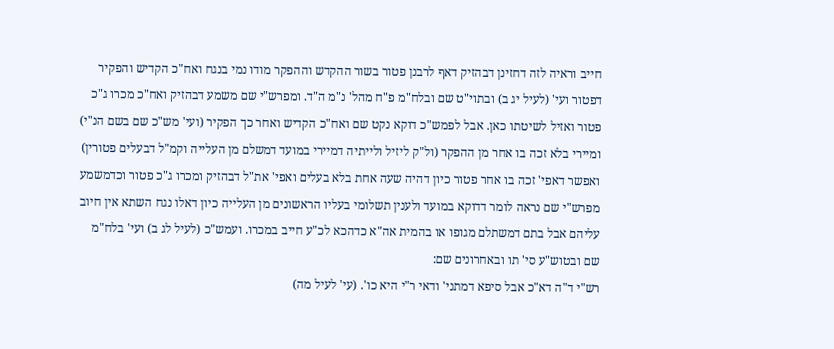חייב וראיה לזה דחזינן דבהזיק דאף לרבנן פטור בשור ההקדש וההפקר מודו נמי בנגח ואח"כ הקדיש והפקיר דפטור ועי' (לעיל יג ב) ובתוי"ט שם ובלח"מ פ"ח מהל' נ"מ ה"ד. ומפרש"י שם משמע דבהזיק ואח"כ מכרו ג"כ פטור ואזיל לשיטתו כאן. אבל לפמש"כ דוקא נקט שם ואח"כ הקדיש ואחר כך הפקיר (ועי' מש"כ שם בשם הנ"י) ומיירי בלא זכה בו אחר מן ההפקר (ול"ק ליזיל ולייתיה דמיירי במועד דמשלם מן העלייה וקמ"ל דבעלים פטורין) ואפשר דאפי' זכה בו אחר פטור כיון דהיה שעה אחת בלא בעלים ואפי' את"ל דבהזיק ומכרו ג"כ פטור וכדמשמע מפרש"י שם נראה לומר דדוקא במועד ולענין תשלומי בעליו הראשונים מן העלייה כיון דאלו נגח השתא אין חיוב עליהם אבל בתם דמשתלם מגופו או בהמית אה"א כדהכא לכ"ע חייב במכרו. ועמש"כ (לעיל לג ב) ועי' בלח"מ שם ובטוש"ע סי' תו ובאחרונים שם:
רש"י ד"ה דא"כ אבל סיפא דמתני' ודאי ר"י היא כו'. (עי' לעיל מה)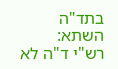בתד"ה השתא:
רש"י ד"ה לא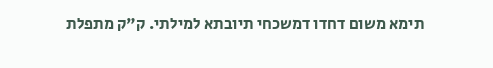תימא משום דחדו דמשכחי תיובתא למילתי. ק"ק מתפלת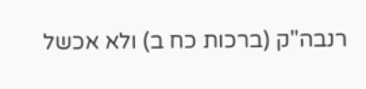רנבה"ק (ברכות כח ב) ולא אכשל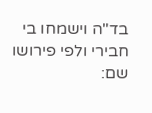בד"ה וישמחו בי חבירי ולפי פירושו שם: